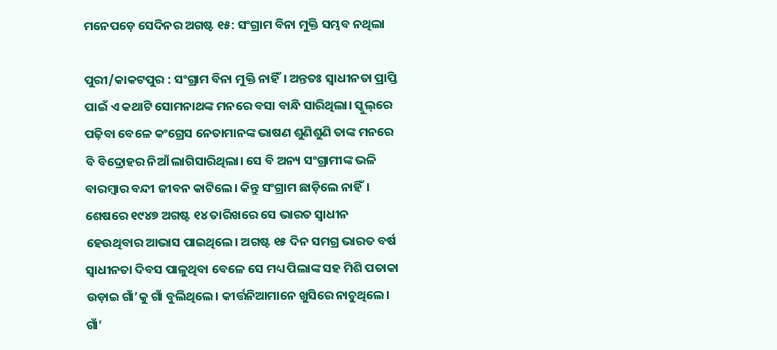ମନେପଡ଼େ ସେଦିନର ଅଗଷ୍ଟ ୧୫: ସଂଗ୍ରାମ ବିନା ମୁକ୍ତି ସମ୍ଭବ ନଥିଲା

ପୁ‌ରୀ/କାକଟପୁର : ସଂଗ୍ରାମ ବିନା ମୁକ୍ତି ନାହିଁ। ଅନ୍ତତଃ ସ୍ବାଧୀନତା ପ୍ରାପ୍ତି ପାଇଁ ଏ କଥାଟି ସୋମନାଥଙ୍କ ମନରେ ବସା ବାନ୍ଧି ସାରିଥିଲା। ସ୍କୁଲ୍‌ରେ ପଢ଼ିବା ବେଳେ କଂଗ୍ରେସ ନେତାମାନଙ୍କ ଭାଷଣ ଶୁଣିଶୁଣି ତାଙ୍କ ମନରେ ବି ବିଦ୍ରୋହର ନିଆଁ ଲାଗିସାରିଥିଲା। ସେ ବି ଅନ୍ୟ ସଂଗ୍ରାମୀଙ୍କ ଭଳି ବାରମ୍ବାର ବନ୍ଦୀ ଜୀବନ କାଟିଲେ। କିନ୍ତୁ ସଂଗ୍ରାମ ଛାଡ଼ିଲେ ନାହିଁ। ଶେଷରେ ୧୯୪୭ ଅଗଷ୍ଟ ୧୪ ତାରିଖରେ ସେ ଭାରତ ସ୍ବାଧୀନ ହେଉଥିବାର ଆଭାସ ପାଇଥିଲେ। ଅଗଷ୍ଟ ୧୫ ଦିନ ସମଗ୍ର ଭାରତ ବର୍ଷ ସ୍ବାଧୀନତା ଦିବସ ପାଳୁଥିବା ବ‌େଳେ ସେ ମଧ୍ୟ ପିଲାଙ୍କ ସହ ମିଶି ପତାକା ଉଡ଼ାଇ ଗାଁ’କୁ ଗାଁ ବୁଲିଥିଲେ। କୀର୍ତ୍ତନିଆମାନେ ଖୁସିରେ ନାଚୁଥିଲେ। ଗାଁ’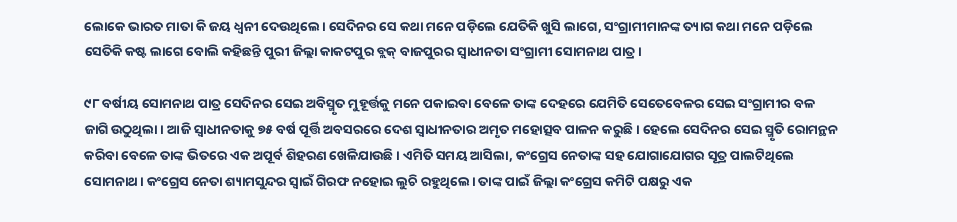ଲୋକେ ଭାରତ ମାତା କି ଜୟ ଧ୍ବନୀ ଦେଉଥିଲେ। ସେଦିନର ସେ କଥା ମନେ ପଡ଼ିଲେ ଯେତିକି ଖୁସି ଲାଗେ, ସଂଗ୍ରାମୀମାନଙ୍କ ତ୍ୟାଗ କଥା ମନେ ପଡ଼ିଲେ ସେତିକି କଷ୍ଟ ଲାଗେ ବୋଲି କହିଛନ୍ତି ପୁରୀ ଜିଲ୍ଲା କାକଟପୁର ବ୍ଲକ୍‌ ବାଜପୁରର ସ୍ବାଧୀନତା ସଂଗ୍ରାମୀ ସୋମନାଥ ପାତ୍ର।

୯୮ ବର୍ଷୀୟ ସୋମନାଥ ପାତ୍ର ସେଦିନର ସେଇ ଅବିସ୍ମୃତ ମୁହୂର୍ତ୍ତକୁ ମନେ ପକାଇବା ବେଳେ ତାଙ୍କ ଦେହରେ ଯେମିତି ସେତେବେଳର ସେଇ ସଂଗ୍ରାମୀର ବଳ ଜାଗି ଉଠୁଥିଲା। ଆଜି ସ୍ବାଧୀନତାକୁ ୭୫ ବର୍ଷ ପୂର୍ତ୍ତି ଅବସରରେ ଦେଶ ସ୍ବାଧୀନତାର ଅମୃତ ମହୋତ୍ସବ ପାଳନ କରୁଛି। ହେଲେ ସେଦିନର ସେଇ ସ୍ମୃତି‌ ରୋମନ୍ଥନ କରିବା ବେଳେ ତାଙ୍କ ଭିତରେ ଏକ ଅପୂର୍ବ ଶିହରଣ ଖେଳିଯାଉଛି। ଏମିତି ସମୟ ଆସିଲା, କଂଗ୍ରେସ ନେତାଙ୍କ ସହ‌ ଯୋଗାଯୋଗର ସୂତ୍ର ପାଲଟିଥିଲେ ସୋମନାଥ। କଂଗ୍ରେସ ନେତା ଶ୍ୟାମସୁନ୍ଦର ସ୍ବାଇଁ ଗିରଫ ନହୋଇ ଲୁଚି ରହୁଥିଲେ। ତାଙ୍କ ପାଇଁ ଜିଲ୍ଲା କଂଗ୍ରେସ କମିଟି ପକ୍ଷରୁ ଏକ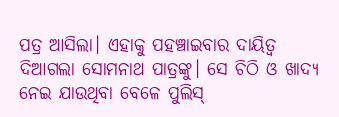ପତ୍ର ଆସିଲା। ଏହାକୁ ପହଞ୍ଚାଇବାର ଦାୟିତ୍ବ ଦିଆଗଲା ସୋମନାଥ ପାତ୍ରଙ୍କୁ। ସେ ଚିଠି ଓ ଖାଦ୍ୟ ନେଇ ଯାଉଥିବା ବ‌େଳେ ପୁଲିସ୍‌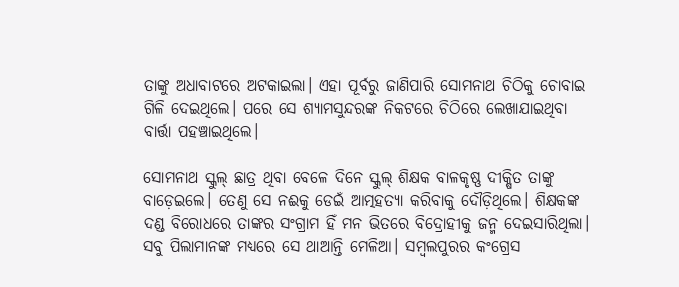ତାଙ୍କୁ ଅଧାବାଟରେ ଅଟକାଇଲା। ଏହା ପୂର୍ବରୁ ଜାଣିପାରି ସୋମନାଥ ଚିଠିକୁ ଚୋବାଇ ଗିଳି ଦେଇଥିଲେ। ପରେ ସେ ଶ୍ୟାମସୁନ୍ଦରଙ୍କ ନିକଟରେ ଚିଠିରେ ଲେଖାଯାଇଥିବା ବାର୍ତ୍ତା ପହଞ୍ଚାଇଥିଲେ।

ସୋମନାଥ ସ୍କୁଲ୍‌ ଛାତ୍ର ଥିବା ବ‌େ‌ଳେ ଦିନେ ସ୍କୁଲ୍‌ ଶିକ୍ଷକ ବାଳକୃଷ୍ଣ ଦୀକ୍ଷିତ ‌ତାଙ୍କୁ ବାଡ଼େଇଲେ। ତେଣୁ ସେ ନଈକୁ ଡେଇଁ ଆତ୍ମହତ୍ୟା କରିବାକୁ ଦୌଡ଼ିଥିଲେ। ଶିକ୍ଷକଙ୍କ ଦଣ୍ଡ ବିରୋଧରେ ତାଙ୍କର ସଂଗ୍ରାମ ହିଁ ମନ ଭିତରେ ବିଦ୍ରୋହୀକୁ ଜନ୍ମ ଦେଇସାରିଥିଲା। ସବୁ ପିଲାମାନଙ୍କ ମଧ୍ୟରେ ସେ ଥାଆନ୍ତି ମେଳିଆ। ସମ୍ବଲପୁରର କଂଗ୍ରେସ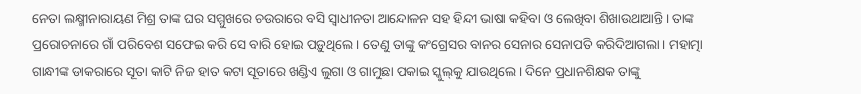ନେତା ଲକ୍ଷ୍ମୀନାରାୟଣ ମିଶ୍ର ତାଙ୍କ ଘର ସମ୍ମୁଖରେ ଚଉରାରେ ବସି ସ୍ବାଧୀନତା ଆନ୍ଦୋଳନ ସହ ହିନ୍ଦୀ ଭାଷା କହିବା ଓ ଲେଖିବା ଶିଖାଉଥାଆନ୍ତି। ତାଙ୍କ ପ୍ରରୋଚନାରେ ଗାଁ ପରିବେଶ ସଫେଇ କରି ସେ ବାରି ହୋଇ ପଡ଼ୁଥିଲେ। ତେଣୁ ତାଙ୍କୁ କଂଗ୍ରେସର ବାନର ସେନାର ସେନାପତି କରିଦିଆଗଲା। ମହାତ୍ମା ଗାନ୍ଧୀଙ୍କ ଡାକରାରେ ସୂତା କାଟି ନିଜ ହାତ କଟା ସୂତାରେ ଖଣ୍ଡିଏ ଲୁଗା ଓ ଗାମୁଛା ପକାଇ ସ୍କୁଲ୍‌କୁ ଯାଉଥିଲେ। ଦିନେ ପ୍ରଧାନଶିକ୍ଷକ ତାଙ୍କୁ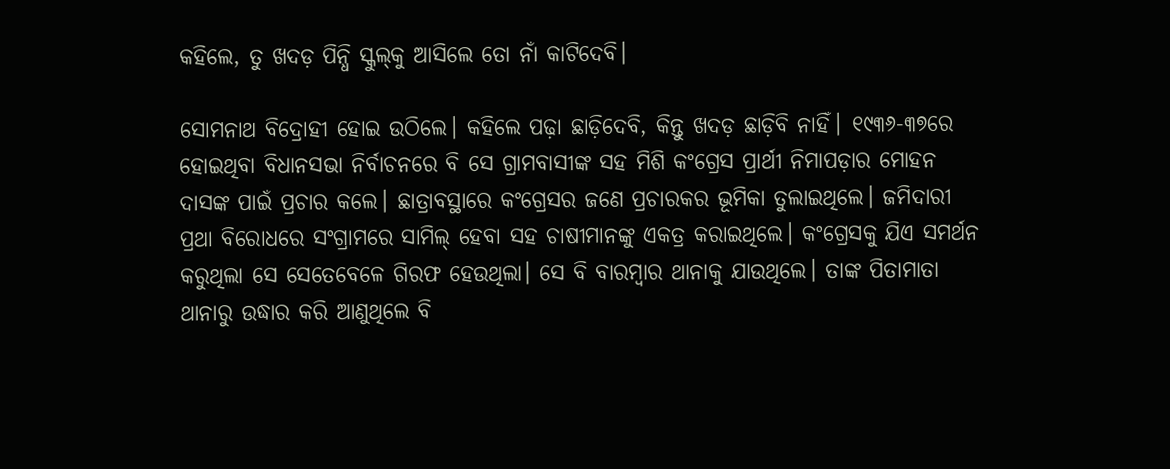କହିଲେ, ତୁ ଖଦଡ଼ ପିନ୍ଧି ସ୍କୁଲ୍‌କୁ ଆସିଲେ ତୋ ନାଁ କାଟିଦେବି।

ସୋମନାଥ ବିଦ୍ରୋହୀ ହୋଇ ଉଠିଲେ। କହିଲେ ପଢ଼ା ଛାଡ଼ିଦେବି, କିନ୍ତୁ ଖଦଡ଼ ଛାଡ଼ିବି ନାହିଁ। ୧୯୩୬-୩୭ରେ ହୋଇଥିବା ବିଧାନସଭା ନିର୍ବାଚନରେ ବି ସେ ଗ୍ରାମବାସୀଙ୍କ ସହ ମିଶି କଂଗ୍ରେସ ପ୍ରାର୍ଥୀ ନିମାପଡ଼ାର ମୋହନ ଦାସଙ୍କ ପାଇଁ ପ୍ରଚାର କଲେ। ଛାତ୍ରାବସ୍ଥାରେ କଂଗ୍ରେସର ଜଣେ ପ୍ରଚାରକର ଭୂମିକା ତୁଲାଇଥିଲେ। ଜମିଦାରୀ ପ୍ରଥା ବିରୋଧରେ ସଂଗ୍ରାମରେ ସାମିଲ୍‌ ହେବା ସହ ଚାଷୀମାନଙ୍କୁ ଏକତ୍ର କରାଇଥିଲେ। କଂଗ୍ରେସକୁ ଯିଏ ସମର୍ଥନ କରୁଥିଲା ସେ ସେତେବେଳେ ଗିରଫ ହେଉଥିଲା। ସେ ବି ବାରମ୍ବାର ଥାନାକୁ ଯାଉଥିଲେ। ତାଙ୍କ ପିତାମାତା ଥାନାରୁ ଉଦ୍ଧାର କରି ଆଣୁଥିଲେ ବି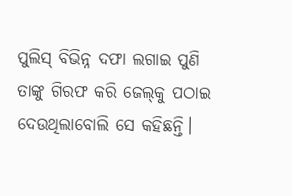ପୁଲିସ୍‌ ବିଭିନ୍ନ ଦଫା ଲଗାଇ ପୁଣି ତାଙ୍କୁ ଗିରଫ କରି ଜେଲ୍‌କୁ ପଠାଇ ଦେଉଥିଲାବୋଲି ସେ କହିଛନ୍ତି।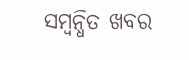ସମ୍ବନ୍ଧିତ ଖବର